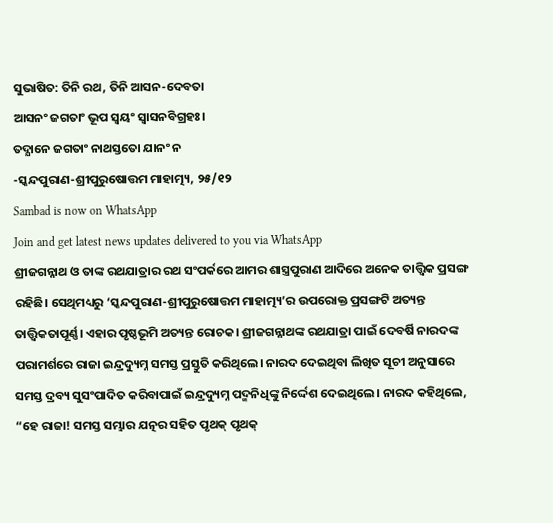ସୁଭାଷିତ: ତିନି ରଥ, ତିନି ଆସନ-ଦେବତା
ଆସନଂ ଜଗତାଂ ଭୂପ ସ୍ୱୟଂ ସ୍ୱାସନବିଗ୍ରହଃ।
ତଦ୍ଯାନେ ଜଗତାଂ ନାଥସ୍ତତୋ ଯାନଂ ନ
-ସ୍କନ୍ଦପୁରାଣ-ଶ୍ରୀପୁରୁଷୋତ୍ତମ ମାହାତ୍ମ୍ୟ, ୨୫/୧୨
Sambad is now on WhatsApp
Join and get latest news updates delivered to you via WhatsApp
ଶ୍ରୀଜଗନ୍ନାଥ ଓ ତାଙ୍କ ରଥଯାତ୍ରାର ରଥ ସଂପର୍କରେ ଆମର ଶାସ୍ତ୍ରପୁରାଣ ଆଦିରେ ଅନେକ ତାତ୍ତ୍ୱିକ ପ୍ରସଙ୍ଗ ରହିଛି। ସେଥିମଧ୍ୟରୁ ‘ସ୍କନ୍ଦପୁରାଣ-ଶ୍ରୀପୁରୁଷୋତ୍ତମ ମାହାତ୍ମ୍ୟ’ର ଉପରୋକ୍ତ ପ୍ରସଙ୍ଗଟି ଅତ୍ୟନ୍ତ ତାତ୍ତ୍ୱିକତାପୂର୍ଣ୍ଣ। ଏହାର ପୃଷ୍ଠଭୂମି ଅତ୍ୟନ୍ତ ରୋଚକ। ଶ୍ରୀଜଗନ୍ନାଥଙ୍କ ରଥଯାତ୍ରା ପାଇଁ ଦେବର୍ଷି ନାରଦଙ୍କ ପରାମର୍ଶରେ ରାଜା ଇନ୍ଦ୍ରଦ୍ୟୁମ୍ନ ସମସ୍ତ ପ୍ରସ୍ତୁତି କରିଥିଲେ। ନାରଦ ଦେଇଥିବା ଲିଖିତ ସୂଚୀ ଅନୁସାରେ ସମସ୍ତ ଦ୍ରବ୍ୟ ସୁସଂପାଦିତ କରିବାପାଇଁ ଇନ୍ଦ୍ରଦ୍ୟୁମ୍ନ ପଦ୍ମନିଧିଙ୍କୁ ନିର୍ଦ୍ଦେଶ ଦେଇଥିଲେ। ନାରଦ କହିଥିଲେ, “ହେ ରାଜା! ସମସ୍ତ ସମ୍ଭାର ଯତ୍ନର ସହିତ ପୃଥକ୍ ପୃଥକ୍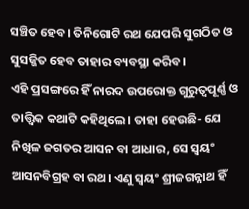ସଞ୍ଚିତ ହେବ। ତିନିଗୋଟି ରଥ ଯେପରି ସୁଗଠିତ ଓ ସୁସଜ୍ଜିତ ହେବ ତାହାର ବ୍ୟବସ୍ଥା କରିବ।
ଏହି ପ୍ରସଙ୍ଗରେ ହିଁ ନାରଦ ଉପରୋକ୍ତ ଗୁରୁତ୍ୱପୂର୍ଣ୍ଣ ଓ ତାତ୍ତ୍ୱିକ କଥାଟି କହିଥିଲେ। ତାହା ହେଉଛି- ଯେ ନିଖିଳ ଜଗତର ଆସନ ବା ଆଧାର, ସେ ସ୍ୱୟଂ ଆସନବିଗ୍ରହ ବା ରଥ। ଏଣୁ ସ୍ୱୟଂ ଶ୍ରୀଜଗନ୍ନାଥ ହିଁ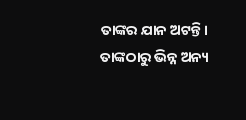ତାଙ୍କର ଯାନ ଅଟନ୍ତି। ତାଙ୍କଠାରୁ ଭିନ୍ନ ଅନ୍ୟ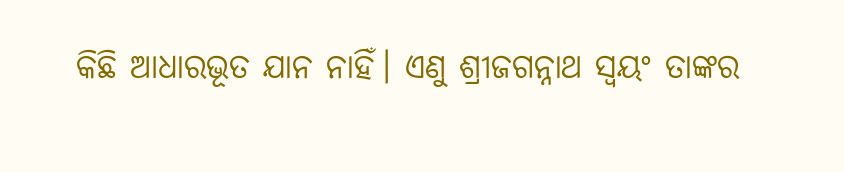କିଛି ଆଧାରଭୂତ ଯାନ ନାହିଁ। ଏଣୁ ଶ୍ରୀଜଗନ୍ନାଥ ସ୍ୱୟଂ ତାଙ୍କର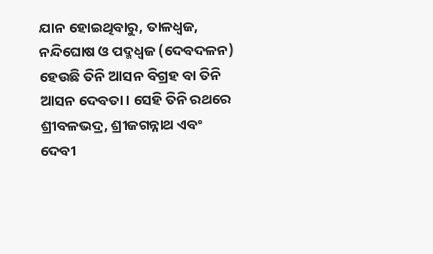ଯାନ ହୋଇଥିବାରୁ, ତାଳଧ୍ୱଜ, ନନ୍ଦିଘୋଷ ଓ ପଦ୍ମଧ୍ୱଜ (ଦେବଦଳନ) ହେଉଛି ତିନି ଆସନ ବିଗ୍ରହ ବା ତିନି ଆସନ ଦେବତା। ସେହି ତିନି ରଥରେ ଶ୍ରୀବଳଭଦ୍ର, ଶ୍ରୀଜଗନ୍ନାଥ ଏବଂ ଦେବୀ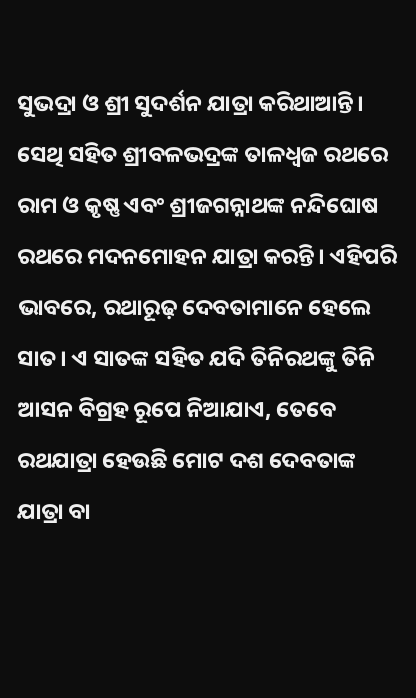ସୁଭଦ୍ରା ଓ ଶ୍ରୀ ସୁଦର୍ଶନ ଯାତ୍ରା କରିଥାଆନ୍ତି। ସେଥି ସହିତ ଶ୍ରୀବଳଭଦ୍ରଙ୍କ ତାଳଧ୍ୱଜ ରଥରେ ରାମ ଓ କୃଷ୍ଣ ଏବଂ ଶ୍ରୀଜଗନ୍ନାଥଙ୍କ ନନ୍ଦିଘୋଷ ରଥରେ ମଦନମୋହନ ଯାତ୍ରା କରନ୍ତି। ଏହିପରି ଭାବରେ, ରଥାରୂଢ଼ ଦେବତାମାନେ ହେଲେ ସାତ। ଏ ସାତଙ୍କ ସହିତ ଯଦି ତିନିରଥଙ୍କୁ ତିନି ଆସନ ବିଗ୍ରହ ରୂପେ ନିଆଯାଏ, ତେବେ ରଥଯାତ୍ରା ହେଉଛି ମୋଟ ଦଶ ଦେବତାଙ୍କ ଯାତ୍ରା ବା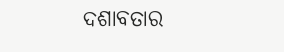ଦଶାବତାର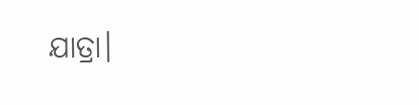ଯାତ୍ରା।